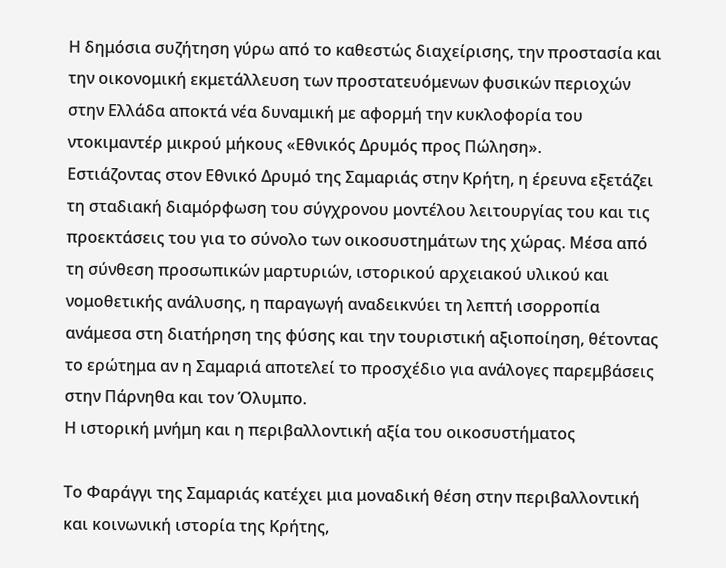Η δημόσια συζήτηση γύρω από το καθεστώς διαχείρισης, την προστασία και την οικονομική εκμετάλλευση των προστατευόμενων φυσικών περιοχών στην Ελλάδα αποκτά νέα δυναμική με αφορμή την κυκλοφορία του ντοκιμαντέρ μικρού μήκους «Εθνικός Δρυμός προς Πώληση».
Εστιάζοντας στον Εθνικό Δρυμό της Σαμαριάς στην Κρήτη, η έρευνα εξετάζει τη σταδιακή διαμόρφωση του σύγχρονου μοντέλου λειτουργίας του και τις προεκτάσεις του για το σύνολο των οικοσυστημάτων της χώρας. Μέσα από τη σύνθεση προσωπικών μαρτυριών, ιστορικού αρχειακού υλικού και νομοθετικής ανάλυσης, η παραγωγή αναδεικνύει τη λεπτή ισορροπία ανάμεσα στη διατήρηση της φύσης και την τουριστική αξιοποίηση, θέτοντας το ερώτημα αν η Σαμαριά αποτελεί το προσχέδιο για ανάλογες παρεμβάσεις στην Πάρνηθα και τον Όλυμπο.
Η ιστορική μνήμη και η περιβαλλοντική αξία του οικοσυστήματος

Το Φαράγγι της Σαμαριάς κατέχει μια μοναδική θέση στην περιβαλλοντική και κοινωνική ιστορία της Κρήτης,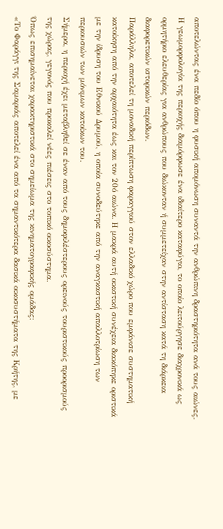αποτελώντας ένα πεδίο όπου η φυσική απομόνωση συναντά την ανθρώπινη δραστηριότητα ανά τους αιώνες.
Η γεωμορφολογία της περιοχής διαμόρφωσε ένα ιδιαίτερο καταφύγιο, το οποίο λειτούργησε διαχρονικά ως ορμητήριο ελευθερίας για ανθρώπους που διώκονταν ή συμμετείχαν στην αντίσταση κατά τη διάρκεια διαφορετικών ιστορικών περιόδων.
Παράλληλα, αποτελεί τη μοναδική περίπτωση φαραγγιού στον ελλαδικό χώρο που εμφάνισε συστηματική κατοίκηση από την αρχαιότητα έως και τον 20ό αιώνα. Η μακρά αυτή οικιστική συνέχεια διακόπηκε οριστικά με την ίδρυση του Εθνικού Δρυμού, η οποία συνοδεύτηκε από την αναγκαστική απαλλοτρίωση των περιουσιών των μόνιμων κατοίκων του.
Σήμερα, η περιοχή έχει μεταβληθεί σε έναν από τους δημοφιλέστερους ορεινούς τουριστικούς προορισμούς της χώρας, γεγονός που προκαλεί νέες πιέσεις στο τοπικό οικοσύστημα.
Όπως επισημαίνεται χαρακτηριστικά στο σημείωμα της κινηματογραφικής ομάδας:
«Το Φαράγγι της Σαμαριάς αποτελεί ένα από τα σημαντικότερα δασικά οικοσυστήματα της Κρήτης, με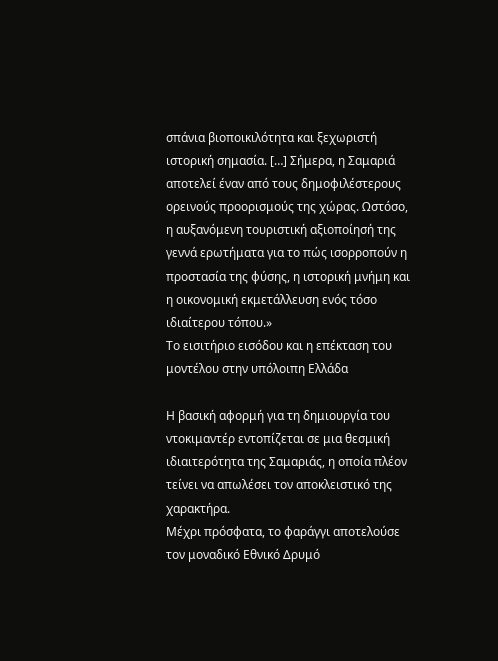σπάνια βιοποικιλότητα και ξεχωριστή ιστορική σημασία. […] Σήμερα, η Σαμαριά αποτελεί έναν από τους δημοφιλέστερους ορεινούς προορισμούς της χώρας. Ωστόσο, η αυξανόμενη τουριστική αξιοποίησή της γεννά ερωτήματα για το πώς ισορροπούν η προστασία της φύσης, η ιστορική μνήμη και η οικονομική εκμετάλλευση ενός τόσο ιδιαίτερου τόπου.»
Το εισιτήριο εισόδου και η επέκταση του μοντέλου στην υπόλοιπη Ελλάδα

Η βασική αφορμή για τη δημιουργία του ντοκιμαντέρ εντοπίζεται σε μια θεσμική ιδιαιτερότητα της Σαμαριάς, η οποία πλέον τείνει να απωλέσει τον αποκλειστικό της χαρακτήρα.
Μέχρι πρόσφατα, το φαράγγι αποτελούσε τον μοναδικό Εθνικό Δρυμό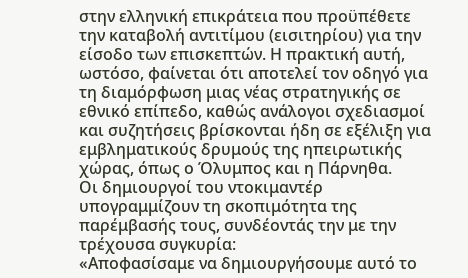στην ελληνική επικράτεια που προϋπέθετε την καταβολή αντιτίμου (εισιτηρίου) για την είσοδο των επισκεπτών. Η πρακτική αυτή, ωστόσο, φαίνεται ότι αποτελεί τον οδηγό για τη διαμόρφωση μιας νέας στρατηγικής σε εθνικό επίπεδο, καθώς ανάλογοι σχεδιασμοί και συζητήσεις βρίσκονται ήδη σε εξέλιξη για εμβληματικούς δρυμούς της ηπειρωτικής χώρας, όπως ο Όλυμπος και η Πάρνηθα.
Οι δημιουργοί του ντοκιμαντέρ υπογραμμίζουν τη σκοπιμότητα της παρέμβασής τους, συνδέοντάς την με την τρέχουσα συγκυρία:
«Αποφασίσαμε να δημιουργήσουμε αυτό το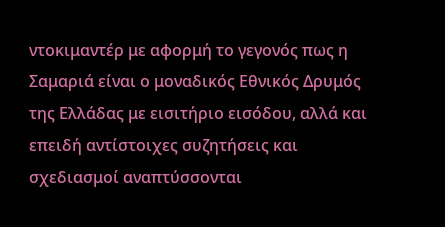ντοκιμαντέρ με αφορμή το γεγονός πως η Σαμαριά είναι ο μοναδικός Εθνικός Δρυμός της Ελλάδας με εισιτήριο εισόδου, αλλά και επειδή αντίστοιχες συζητήσεις και σχεδιασμοί αναπτύσσονται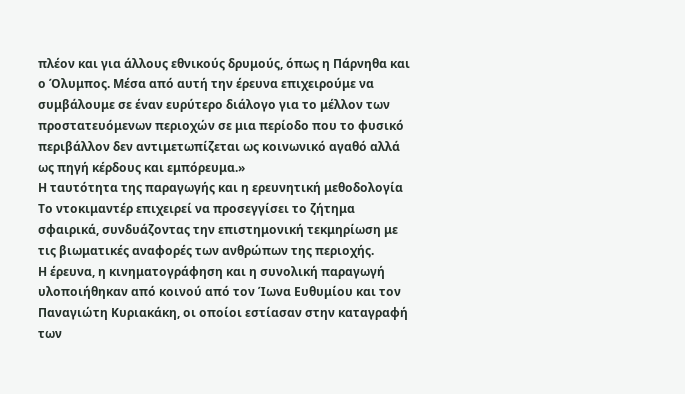πλέον και για άλλους εθνικούς δρυμούς, όπως η Πάρνηθα και ο Όλυμπος. Μέσα από αυτή την έρευνα επιχειρούμε να συμβάλουμε σε έναν ευρύτερο διάλογο για το μέλλον των προστατευόμενων περιοχών σε μια περίοδο που το φυσικό περιβάλλον δεν αντιμετωπίζεται ως κοινωνικό αγαθό αλλά ως πηγή κέρδους και εμπόρευμα.»
Η ταυτότητα της παραγωγής και η ερευνητική μεθοδολογία
Το ντοκιμαντέρ επιχειρεί να προσεγγίσει το ζήτημα σφαιρικά, συνδυάζοντας την επιστημονική τεκμηρίωση με τις βιωματικές αναφορές των ανθρώπων της περιοχής.
Η έρευνα, η κινηματογράφηση και η συνολική παραγωγή υλοποιήθηκαν από κοινού από τον Ίωνα Ευθυμίου και τον Παναγιώτη Κυριακάκη, οι οποίοι εστίασαν στην καταγραφή των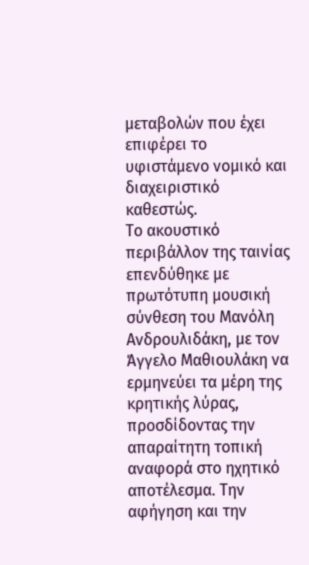μεταβολών που έχει επιφέρει το υφιστάμενο νομικό και διαχειριστικό καθεστώς.
Το ακουστικό περιβάλλον της ταινίας επενδύθηκε με πρωτότυπη μουσική σύνθεση του Μανόλη Ανδρουλιδάκη, με τον Άγγελο Μαθιουλάκη να ερμηνεύει τα μέρη της κρητικής λύρας, προσδίδοντας την απαραίτητη τοπική αναφορά στο ηχητικό αποτέλεσμα. Την αφήγηση και την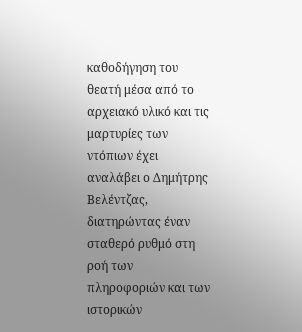καθοδήγηση του θεατή μέσα από το αρχειακό υλικό και τις μαρτυρίες των ντόπιων έχει αναλάβει ο Δημήτρης Βελέντζας, διατηρώντας έναν σταθερό ρυθμό στη ροή των πληροφοριών και των ιστορικών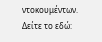ντοκουμέντων.
Δείτε το εδώ: